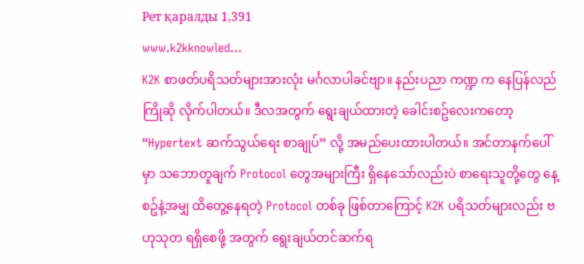Рет қаралды 1,391
www.k2kknowled...
K2K စာဖတ်ပရိသတ်များအားလုံး မင်္ဂလာပါခင်ဗျာ။ နည်းပညာ ကဏ္ဍ က နေပြန်လည်ကြိုဆို လိုက်ပါတယ်။ ဒီလအတွက် ရွေးချယ်ထားတဲ့ ခေါင်းစဥ်လေးကတော့ “Hypertext ဆက်သွယ်ရေး စာချုပ်” လို့ အမည်ပေးထားပါတယ်။ အင်တာနက်ပေါ်မှာ သဘောတူချက် Protocol တွေအများကြီး ရှိနေသော်လည်းပဲ စာရေးသူတို့တွေ နေ့စဥ်နဲ့အမျှ ထိတွေ့နေရတဲ့ Protocol တစ်ခု ဖြစ်တာကြောင့် K2K ပရိသတ်များလည်း ဗဟုသုတ ရရှိစေဖို့ အတွက် ရွေးချယ်တင်ဆက်ရ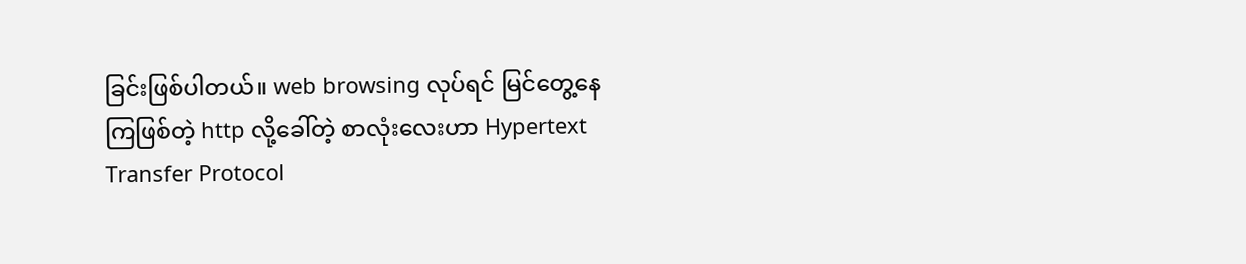ခြင်းဖြစ်ပါတယ်။ web browsing လုပ်ရင် မြင်တွေ့နေကြဖြစ်တဲ့ http လို့ခေါ်တဲ့ စာလုံးလေးဟာ Hypertext Transfer Protocol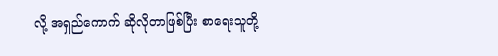လို့ အရှည်ကောက် ဆိုလိုတာဖြစ်ပြီး စာရေးသူတို့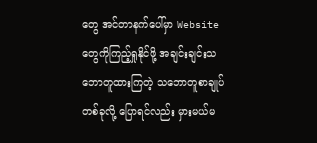တွေ အင်တာနက်ပေါ်မှာ Website တွေကိုကြည့်ရှုနိုင်ဖို့ အချင်းချင်းသဘောတူထားကြတဲ့ သဘောတူစာချုပ်တစ်ခုလို့ ပြောရင်လည်း မှားမယ်မ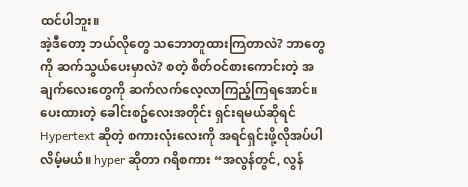ထင်ပါဘူး။
အဲ့ဒီတော့ ဘယ်လိုတွေ သဘောတူထားကြတာလဲ? ဘာတွေကို ဆက်သွယ်ပေးမှာလဲ? စတဲ့ စိတ်ဝင်စားကောင်းတဲ့ အချက်လေးတွေကို ဆက်လက်လေ့လာကြည့်ကြရအောင်။ ပေးထားတဲ့ ခေါင်းစဥ်လေးအတိုင်း ရှင်းရမယ်ဆိုရင် Hypertext ဆိုတဲ့ စကားလုံးလေးကို အရင်ရှင်းဖို့လိုအပ်ပါလိမ့်မယ်။ hyper ဆိုတာ ဂရိစကား “အလွန်တွင်, လွန်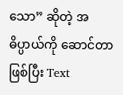သော” ဆိုတဲ့ အဓိပ္ပာယ်ကို ဆောင်တာဖြစ်ပြီး Text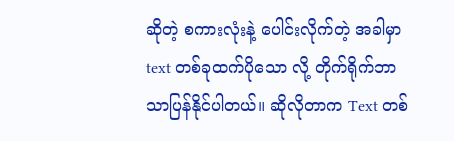ဆိုတဲ့ စကားလုံးနဲ့ ပေါင်းလိုက်တဲ့ အခါမှာ text တစ်ခုထက်ပိုသော လို့ တိုက်ရိုက်ဘာသာပြန်နိုင်ပါတယ်။ ဆိုလိုတာက Text တစ်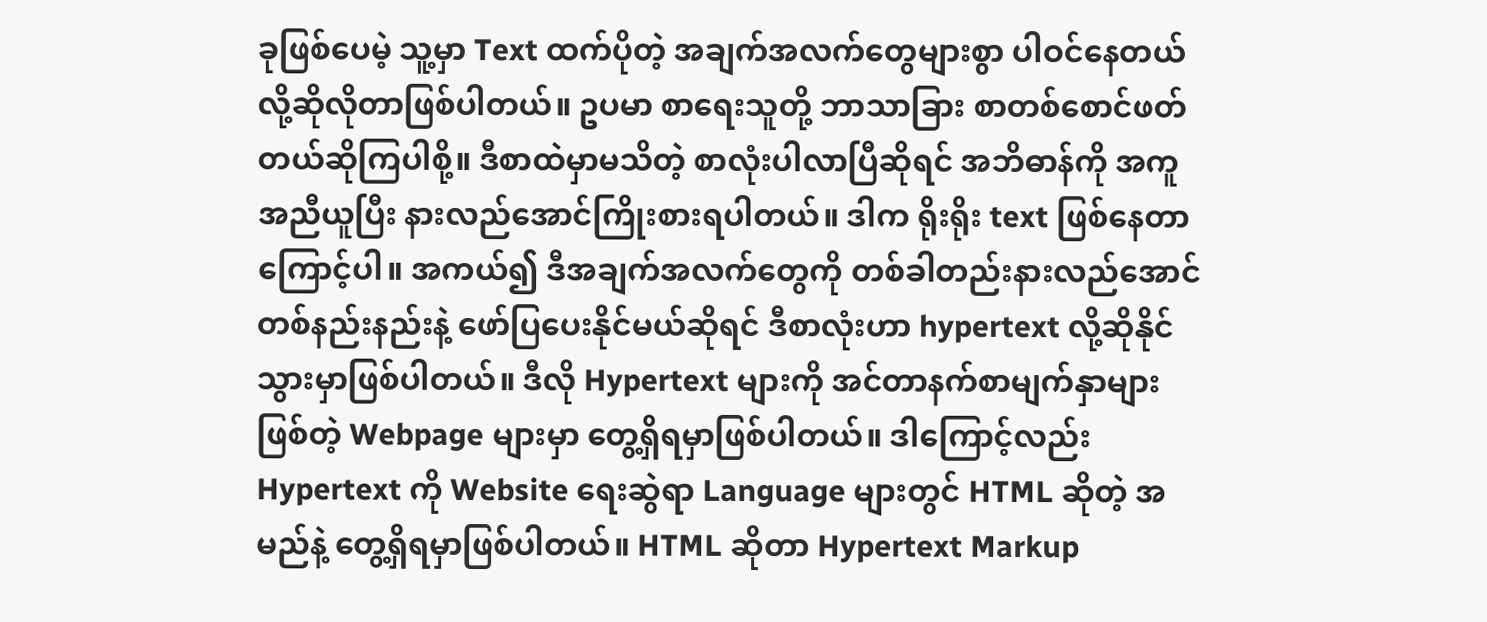ခုဖြစ်ပေမဲ့ သူ့မှာ Text ထက်ပိုတဲ့ အချက်အလက်တွေများစွာ ပါဝင်နေတယ်လို့ဆိုလိုတာဖြစ်ပါတယ်။ ဥပမာ စာရေးသူတို့ ဘာသာခြား စာတစ်စောင်ဖတ်တယ်ဆိုကြပါစို့။ ဒီစာထဲမှာမသိတဲ့ စာလုံးပါလာပြီဆိုရင် အဘိဓာန်ကို အကူအညီယူပြီး နားလည်အောင်ကြိုးစားရပါတယ်။ ဒါက ရိုးရိုး text ဖြစ်နေတာကြောင့်ပါ။ အကယ်၍ ဒီအချက်အလက်တွေကို တစ်ခါတည်းနားလည်အောင် တစ်နည်းနည်းနဲ့ ဖော်ပြပေးနိုင်မယ်ဆိုရင် ဒီစာလုံးဟာ hypertext လို့ဆိုနိုင်သွားမှာဖြစ်ပါတယ်။ ဒီလို Hypertext များကို အင်တာနက်စာမျက်နှာများဖြစ်တဲ့ Webpage များမှာ တွေ့ရှိရမှာဖြစ်ပါတယ်။ ဒါကြောင့်လည်း Hypertext ကို Website ရေးဆွဲရာ Language များတွင် HTML ဆိုတဲ့ အမည်နဲ့ တွေ့ရှိရမှာဖြစ်ပါတယ်။ HTML ဆိုတာ Hypertext Markup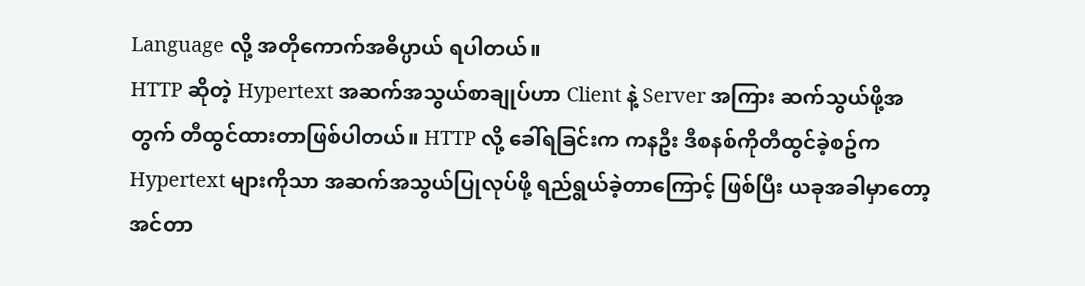Language လို့ အတိုကောက်အဓိပ္ပာယ် ရပါတယ်။
HTTP ဆိုတဲ့ Hypertext အဆက်အသွယ်စာချုပ်ဟာ Client နဲ့ Server အကြား ဆက်သွယ်ဖို့အတွက် တီထွင်ထားတာဖြစ်ပါတယ်။ HTTP လို့ ခေါ်ရခြင်းက ကနဦး ဒီစနစ်ကိုတီထွင်ခဲ့စဥ်က Hypertext များကိုသာ အဆက်အသွယ်ပြုလုပ်ဖို့ ရည်ရွယ်ခဲ့တာကြောင့် ဖြစ်ပြီး ယခုအခါမှာတော့ အင်တာ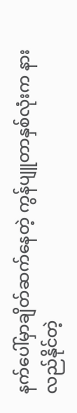နက်ပေါ်မှာချိတ်ဆက်နေတဲ့ ကွန်ပျူတာနှစ်လုံးက နားလည်နိုင်တဲ့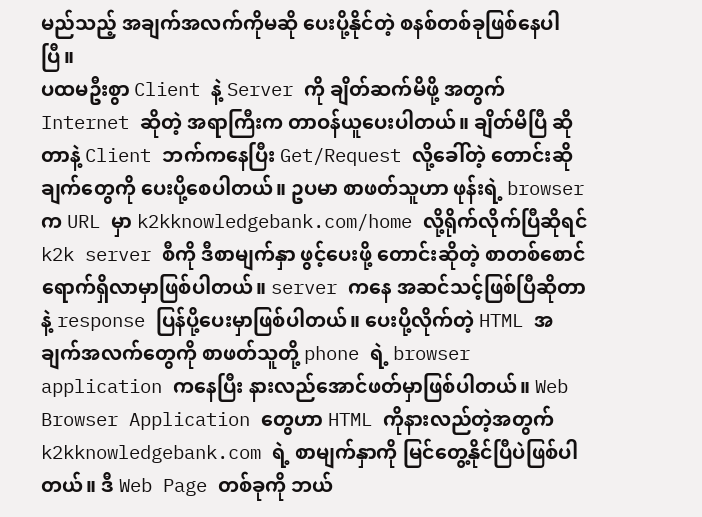မည်သည့် အချက်အလက်ကိုမဆို ပေးပို့နိုင်တဲ့ စနစ်တစ်ခုဖြစ်နေပါပြီ။
ပထမဦးစွာ Client နဲ့ Server ကို ချိတ်ဆက်မိဖို့ အတွက် Internet ဆိုတဲ့ အရာကြီးက တာဝန်ယူပေးပါတယ်။ ချိတ်မိပြီ ဆိုတာနဲ့ Client ဘက်ကနေပြီး Get/Request လို့ခေါ်တဲ့ တောင်းဆိုချက်တွေကို ပေးပို့စေပါတယ်။ ဥပမာ စာဖတ်သူဟာ ဖုန်းရဲ့ browser က URL မှာ k2kknowledgebank.com/home လို့ရိုက်လိုက်ပြီဆိုရင် k2k server စီကို ဒီစာမျက်နှာ ဖွင့်ပေးဖို့ တောင်းဆိုတဲ့ စာတစ်စောင်ရောက်ရှိလာမှာဖြစ်ပါတယ်။ server ကနေ အဆင်သင့်ဖြစ်ပြီဆိုတာနဲ့ response ပြန်ပို့ပေးမှာဖြစ်ပါတယ်။ ပေးပို့လိုက်တဲ့ HTML အချက်အလက်တွေကို စာဖတ်သူတို့ phone ရဲ့ browser application ကနေပြီး နားလည်အောင်ဖတ်မှာဖြစ်ပါတယ်။ Web Browser Application တွေဟာ HTML ကိုနားလည်တဲ့အတွက် k2kknowledgebank.com ရဲ့ စာမျက်နှာကို မြင်တွေ့နိုင်ပြီပဲဖြစ်ပါတယ်။ ဒီ Web Page တစ်ခုကို ဘယ်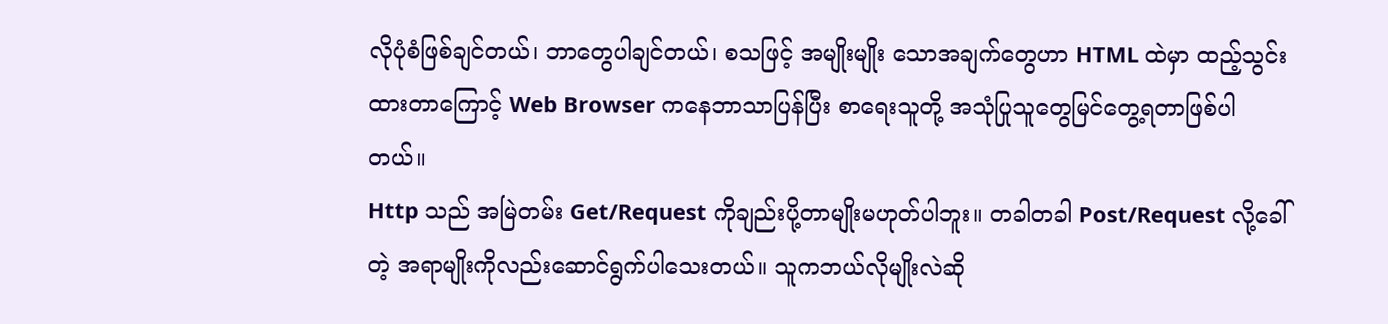လိုပုံစံဖြစ်ချင်တယ်၊ ဘာတွေပါချင်တယ်၊ စသဖြင့် အမျိုးမျိုး သောအချက်တွေဟာ HTML ထဲမှာ ထည့်သွင်းထားတာကြောင့် Web Browser ကနေဘာသာပြန်ပြီး စာရေးသူတို့ အသုံပြုသူတွေမြင်တွေ့ရတာဖြစ်ပါတယ်။
Http သည် အမြဲတမ်း Get/Request ကိုချည်းပို့တာမျိုးမဟုတ်ပါဘူး။ တခါတခါ Post/Request လို့ခေါ်တဲ့ အရာမျိုးကိုလည်းဆောင်ရွက်ပါသေးတယ်။ သူကဘယ်လိုမျိုးလဲဆို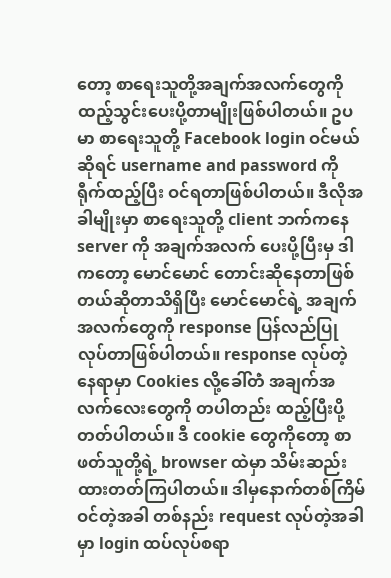တော့ စာရေးသူတို့အချက်အလက်တွေကို ထည့်သွင်းပေးပို့တာမျိုးဖြစ်ပါတယ်။ ဥပမာ စာရေးသူတို့ Facebook login ဝင်မယ်ဆိုရင် username and password ကိုရီုက်ထည့်ပြီး ဝင်ရတာဖြစ်ပါတယ်။ ဒီလိုအခါမျိုးမှာ စာရေးသူတို့ client ဘက်ကနေ server ကို အချက်အလက် ပေးပို့ပြီးမှ ဒါကတော့ မောင်မောင် တောင်းဆိုနေတာဖြစ်တယ်ဆိုတာသိရှိပြီး မောင်မောင်ရဲ့ အချက်အလက်တွေကို response ပြန်လည်ပြုလုပ်တာဖြစ်ပါတယ်။ response လုပ်တဲ့ နေရာမှာ Cookies လို့ခေါ်တဲံ အချက်အလက်လေးတွေကို တပါတည်း ထည့်ပြီးပို့တတ်ပါတယ်။ ဒီ cookie တွေကိုတော့ စာဖတ်သူတို့ရဲ့ browser ထဲမှာ သိမ်းဆည်းထားတတ်ကြပါတယ်။ ဒါမှနောက်တစ်ကြိမ် ဝင်တဲ့အခါ တစ်နည်း request လုပ်တဲ့အခါ မှာ login ထပ်လုပ်စရာ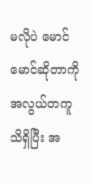မလိုပဲ မောင်မောင်ဆိုတာကို အလွယ်တကူသိရှိပြီး အ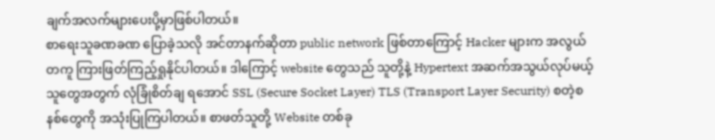ချက်အလက်များပေးပို့မှာဖြစ်ပါတယ်။
စာရေးသူခဏခဏ ပြောခဲ့သလို အင်တာနက်ဆိုတာ public network ဖြစ်တာကြောင့် Hacker များက အလွယ်တကူ ကြားဖြတ်ကြည့်ရှုနိုင်ပါတယ်။ ဒါကြောင့် website တွေသည် သူတို့နဲ့ Hypertext အဆက်အသွယ်လုပ်မယ့် သူတွေအတွက် လုံခြုံစိတ်ချ ရအောင် SSL (Secure Socket Layer) TLS (Transport Layer Security) စတဲ့စနစ်တွေကို အသုံးပြုကြပါတယ်။ စာဖတ်သူတို့ Website တစ်ခု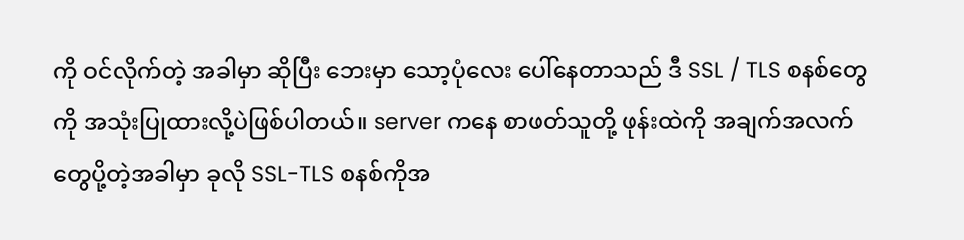ကို ဝင်လိုက်တဲ့ အခါမှာ ဆိုပြီး ဘေးမှာ သော့ပုံလေး ပေါ်နေတာသည် ဒီ SSL / TLS စနစ်တွေကို အသုံးပြုထားလို့ပဲဖြစ်ပါတယ်။ server ကနေ စာဖတ်သူတို့ ဖုန်းထဲကို အချက်အလက်တွေပို့တဲ့အခါမှာ ခုလို SSL-TLS စနစ်ကိုအ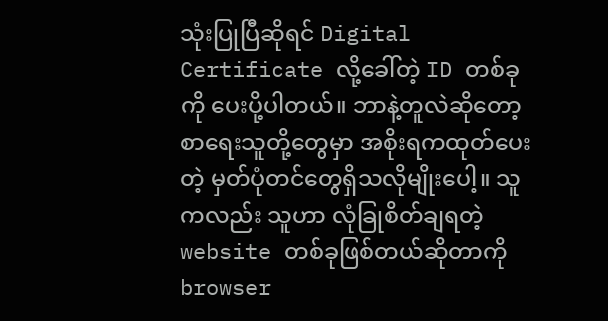သုံးပြုပြီဆိုရင် Digital Certificate လို့ခေါ်တဲ့ ID တစ်ခုကို ပေးပို့ပါတယ်။ ဘာနဲ့တူလဲဆိုတော့ စာရေးသူတို့တွေမှာ အစိုးရကထုတ်ပေးတဲ့ မှတ်ပုံတင်တွေရှိသလိုမျိုးပေါ့။ သူကလည်း သူဟာ လုံခြုစိတ်ချရတဲ့ website တစ်ခုဖြစ်တယ်ဆိုတာကို browser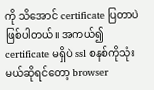ကို သိအောင် certificate ပြတာပဲဖြစ်ပါတယ်။ အကယ်၍ certificate မရှိပဲ ssl စနစ်ကိုသုံးမယ်ဆိုရင်တော့ browser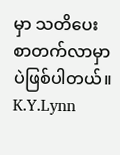မှာ သတိပေးစာတက်လာမှာပဲဖြစ်ပါတယ်။
K.Y.Lynn